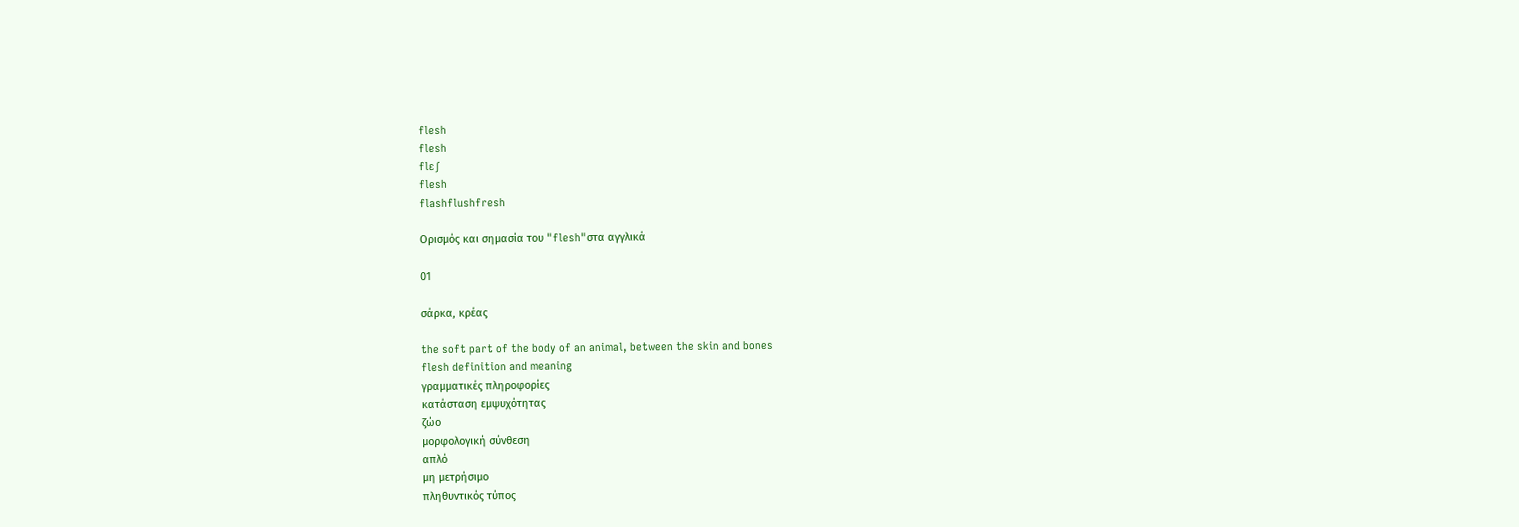flesh
flesh
flɛʃ
flesh
flashflushfresh

Ορισμός και σημασία του "flesh"στα αγγλικά

01

σάρκα, κρέας

the soft part of the body of an animal, between the skin and bones
flesh definition and meaning
γραμματικές πληροφορίες
κατάσταση εμψυχότητας
ζώο
μορφολογική σύνθεση
απλό
μη μετρήσιμο
πληθυντικός τύπος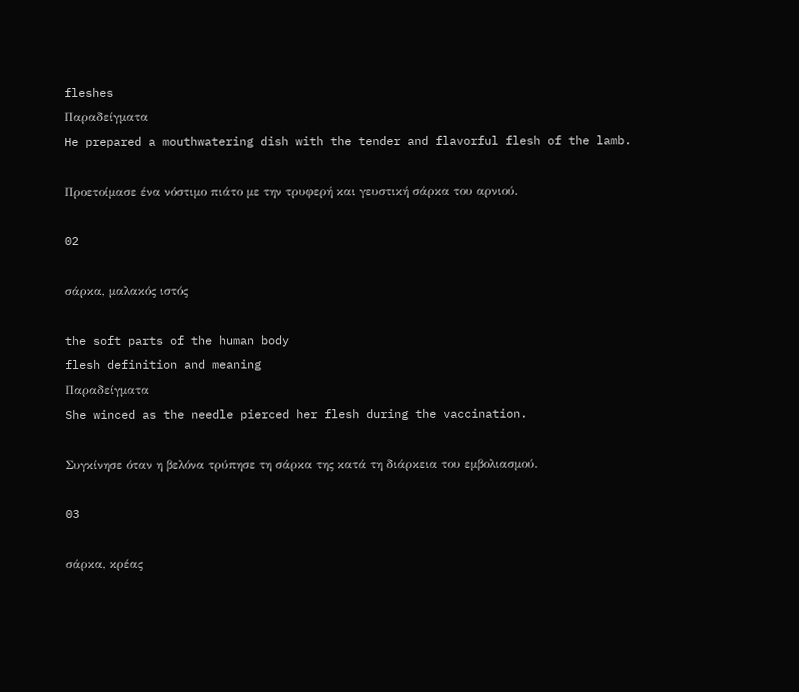fleshes
Παραδείγματα
He prepared a mouthwatering dish with the tender and flavorful flesh of the lamb.

Προετοίμασε ένα νόστιμο πιάτο με την τρυφερή και γευστική σάρκα του αρνιού.

02

σάρκα, μαλακός ιστός

the soft parts of the human body
flesh definition and meaning
Παραδείγματα
She winced as the needle pierced her flesh during the vaccination.

Συγκίνησε όταν η βελόνα τρύπησε τη σάρκα της κατά τη διάρκεια του εμβολιασμού.

03

σάρκα, κρέας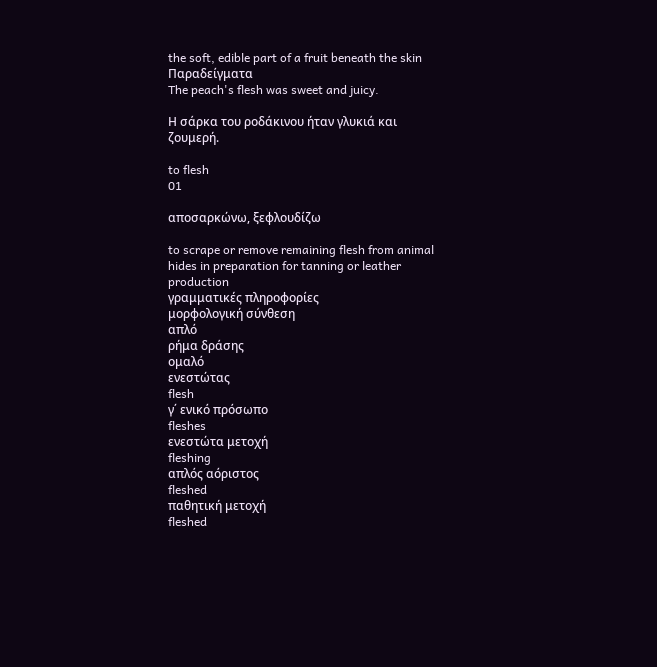the soft, edible part of a fruit beneath the skin
Παραδείγματα
The peach's flesh was sweet and juicy.

Η σάρκα του ροδάκινου ήταν γλυκιά και ζουμερή.

to flesh
01

αποσαρκώνω, ξεφλουδίζω

to scrape or remove remaining flesh from animal hides in preparation for tanning or leather production
γραμματικές πληροφορίες
μορφολογική σύνθεση
απλό
ρήμα δράσης
ομαλό
ενεστώτας
flesh
γ΄ ενικό πρόσωπο
fleshes
ενεστώτα μετοχή
fleshing
απλός αόριστος
fleshed
παθητική μετοχή
fleshed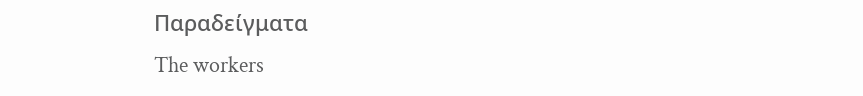Παραδείγματα
The workers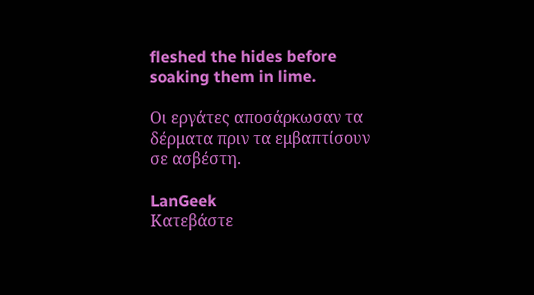fleshed the hides before soaking them in lime.

Οι εργάτες αποσάρκωσαν τα δέρματα πριν τα εμβαπτίσουν σε ασβέστη.

LanGeek
Κατεβάστε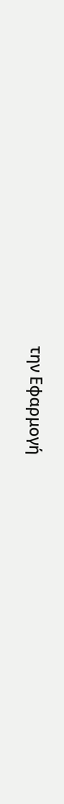την Εφαρμογή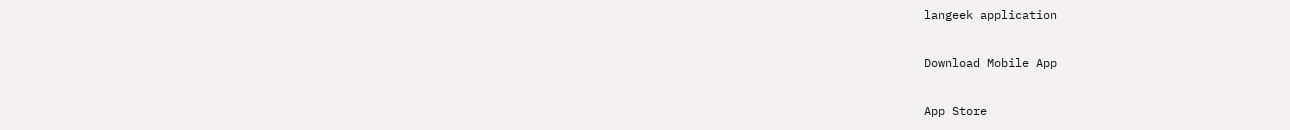langeek application

Download Mobile App

App Store